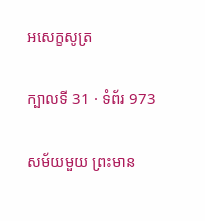អសេក្ខសូត្រ

ក្បាលទី 31 · ទំព័រ 973

សម័យមួយ ព្រះមាន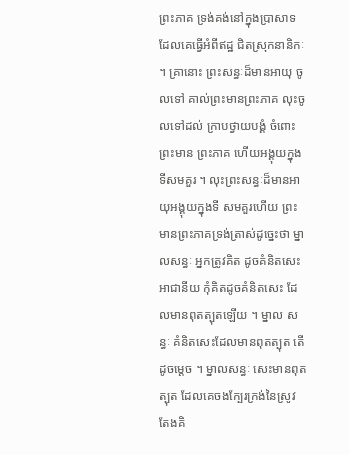ព្រះភាគ ទ្រង់គង់នៅក្នុងប្រាសាទ ដែលគេធ្វើអំពីឥដ្ឋ ជិតស្រុកនានិកៈ ។ គ្រានោះ ព្រះសន្ធៈដ៏មានអាយុ ចូលទៅ គាល់ព្រះមានព្រះភាគ លុះចូលទៅដល់ ក្រាបថ្វាយបង្គំ ចំពោះព្រះមាន ព្រះភាគ ហើយអង្គុយក្នុងទីសមគួរ ។ លុះព្រះសន្ធៈដ៏មានអាយុអង្គុយក្នុងទី សមគួរហើយ ព្រះមានព្រះភាគទ្រង់ត្រាស់ដូច្នេះថា ម្នាលសន្ធៈ អ្នកត្រូវគិត ដូចគំនិតសេះអាជានីយ កុំគិតដូចគំនិតសេះ ដែលមានពុតត្បុតឡើយ ។ ម្នាល សន្ធៈ គំនិតសេះដែលមានពុតត្បុត តើដូចម្តេច ។ ម្នាលសន្ធៈ សេះមានពុត ត្បុត ដែលគេចងក្បែរក្រង់នៃស្រូវ តែងគិ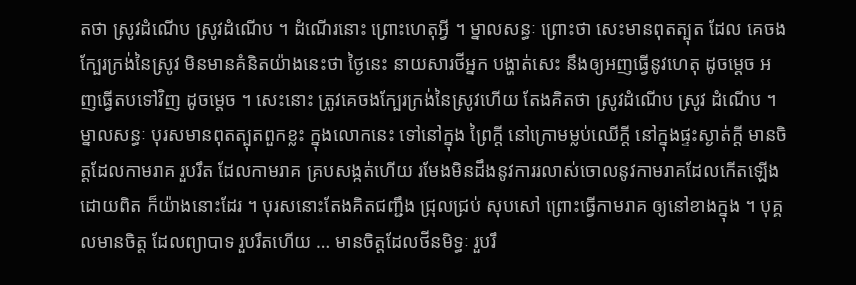តថា ស្រូវដំណើប ស្រូវដំណើប ។ ដំណើរនោះ ព្រោះហេតុអ្វី ។ ម្នាលសន្ធៈ ព្រោះថា សេះមានពុតត្បុត ដែល គេចងក្បែរក្រង់នៃស្រូវ មិនមានគំនិតយ៉ាងនេះថា ថ្ងៃនេះ នាយសារថីអ្នក បង្ហាត់សេះ នឹងឲ្យអញធ្វើនូវហេតុ ដូចម្តេច អញធ្វើតបទៅវិញ ដូចម្តេច ។ សេះនោះ ត្រូវគេចងក្បែរក្រង់នៃស្រូវហើយ តែងគិតថា ស្រូវដំណើប ស្រូវ ដំណើប ។ ម្នាលសន្ធៈ បុរសមានពុតត្បុតពួកខ្លះ ក្នុងលោកនេះ ទៅនៅក្នុង ព្រៃក្តី នៅក្រោមម្លប់ឈើក្តី នៅក្នុងផ្ទះស្ងាត់ក្តី មានចិត្តដែលកាមរាគ រួបរឹត ដែលកាមរាគ គ្របសង្កត់ហើយ រមែងមិនដឹងនូវការរលាស់ចោលនូវកាមរាគដែលកើតឡើងដោយពិត ក៏យ៉ាងនោះដែរ ។ បុរសនោះតែងគិតជញ្ជឹង ជ្រុលជ្រប់ សុបសៅ ព្រោះធ្វើកាមរាគ ឲ្យនៅខាងក្នុង ។ បុគ្គលមានចិត្ត ដែលព្យាបាទ រួបរឹតហើយ … មានចិត្តដែលថីនមិទ្ធៈ រួបរឹ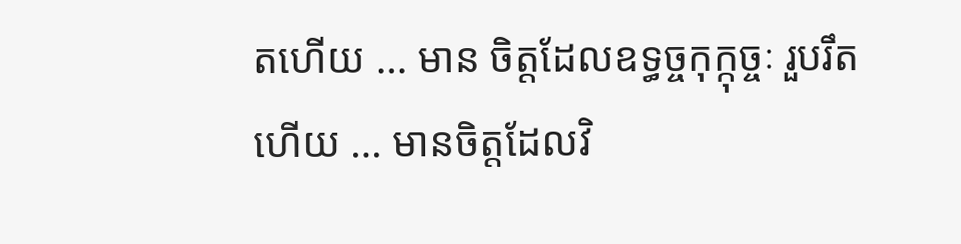តហើយ … មាន ចិត្តដែលឧទ្ធច្ចកុក្កុច្ចៈ រួបរឹតហើយ … មានចិត្តដែលវិ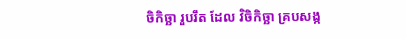ចិកិច្ឆា រួបរឹត ដែល វិចិកិច្ឆា គ្របសង្ក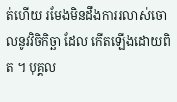ត់ហើយ រមែងមិនដឹងការរលាស់ចោលនូវវិចិកិច្ឆា ដែល កើតឡើងដោយពិត ។ បុគ្គល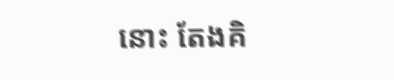នោះ តែងគិ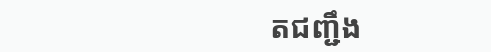តជញ្ជឹង